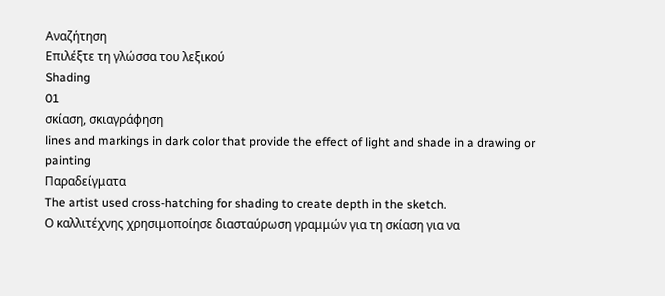Αναζήτηση
Επιλέξτε τη γλώσσα του λεξικού
Shading
01
σκίαση, σκιαγράφηση
lines and markings in dark color that provide the effect of light and shade in a drawing or painting
Παραδείγματα
The artist used cross-hatching for shading to create depth in the sketch.
Ο καλλιτέχνης χρησιμοποίησε διασταύρωση γραμμών για τη σκίαση για να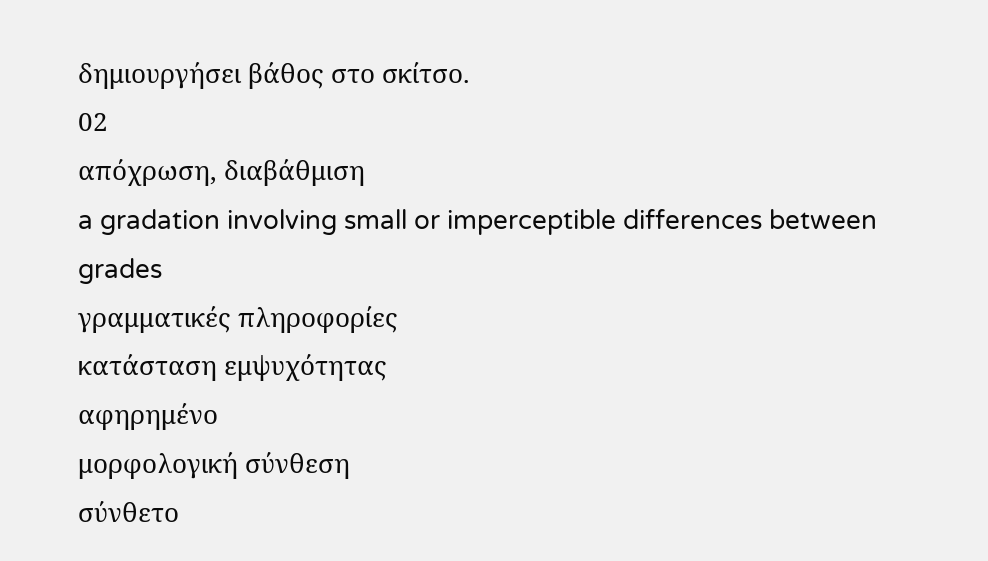δημιουργήσει βάθος στο σκίτσο.
02
απόχρωση, διαβάθμιση
a gradation involving small or imperceptible differences between grades
γραμματικές πληροφορίες
κατάσταση εμψυχότητας
αφηρημένο
μορφολογική σύνθεση
σύνθετο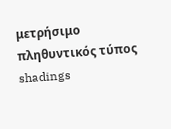μετρήσιμο
πληθυντικός τύπος
shadings